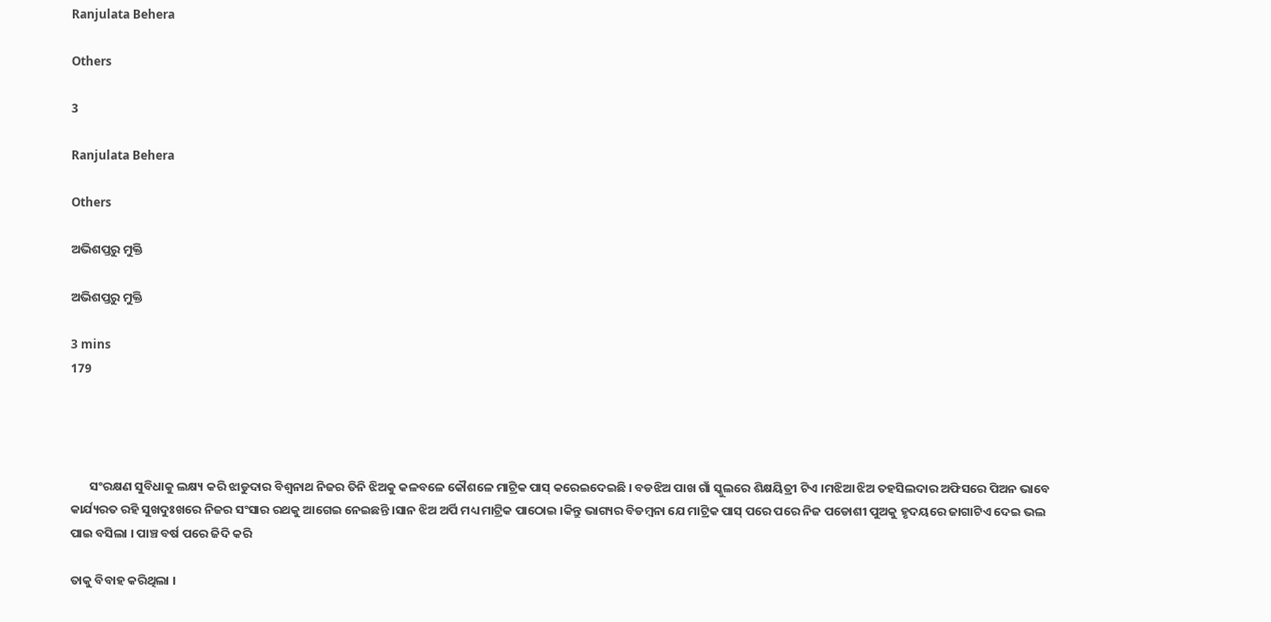Ranjulata Behera

Others

3

Ranjulata Behera

Others

ଅଭିଶପ୍ତରୁ ମୁକ୍ତି

ଅଭିଶପ୍ତରୁ ମୁକ୍ତି

3 mins
179




       ସଂରକ୍ଷଣ ସୁବିଧାକୁ ଲକ୍ଷ୍ୟ କରି ଝାଡୁଦାର ବିଶ୍ବନାଥ ନିଜର ତିନି ଝିଅକୁ କଳବଳେ କୌଶଳେ ମାଟ୍ରିକ ପାସ୍ କରେଇଦେଇଛି । ବଡଝିଅ ପାଖ ଗାଁ ସ୍କୁଲରେ ଶିକ୍ଷୟିତ୍ରୀ ଟିଏ ।ମଝିଆ ଝିଅ ତହସିଲଦାର ଅଫିସରେ ପିଅନ ଭାବେ କାର୍ଯ୍ୟରତ ରହି ସୁଖଦୁଃଖରେ ନିଜର ସଂସାର ରଥକୁ ଆଗେଇ ନେଇଛନ୍ତି ।ସାନ ଝିଅ ଅର୍ପି ମଧ୍ୟ ମାଟ୍ରିକ ପାଠୋଇ ।କିନ୍ତୁ ଭାଗ୍ୟର ବିଡମ୍ବନା ଯେ ମାଟ୍ରିକ ପାସ୍ ପରେ ପରେ ନିଜ ପଡୋଶୀ ପୁଅକୁ ହୃଦୟରେ ଜାଗାଟିଏ ଦେଇ ଭଲ ପାଇ ବସିଲା । ପାଞ୍ଚ ବର୍ଷ ପରେ ଜିଦି କରି

ତାକୁ ବିବାହ କରିଥିଲା ।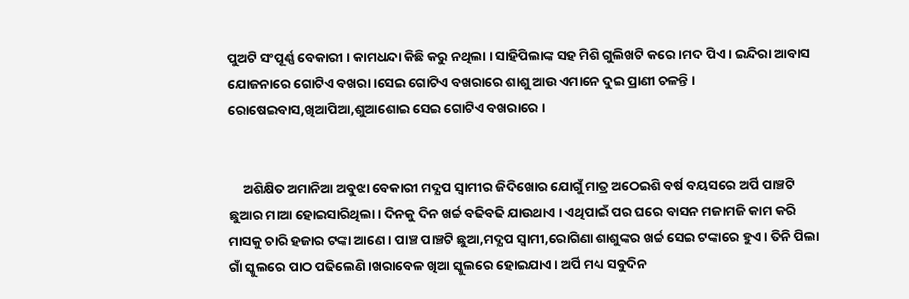ପୁଅଟି ସଂପୂର୍ଣ୍ଣ ବେକାରୀ । କାମଧନ୍ଦା କିଛି କରୁ ନଥିଲା । ସାହିପିଲାଙ୍କ ସହ ମିଶି ଗୁଲିଖଟି କରେ ।ମଦ ପିଏ । ଇନ୍ଦିରା ଆବାସ ଯୋଜନାରେ ଗୋଟିଏ ବଖରା ।ସେଇ ଗୋଟିଏ ବଖରାରେ ଶାଶୁ ଆଉ ଏମାନେ ଦୁଇ ପ୍ରାଣୀ ଚଳନ୍ତି । ରୋଷେଇବାସ,ଖିଆପିଆ,ଶୁଆଶୋଇ ସେଇ ଗୋଟିଏ ବଖରାରେ ।


     ଅଶିକ୍ଷିତ ଅମାନିଆ ଅବୁଝା ବେକାରୀ ମଦ୍ଯପ ସ୍ବାମୀର ଜିଦିଖୋର ଯୋଗୁଁ ମାତ୍ର ଅଠେଇଶି ବର୍ଷ ବୟସରେ ଅର୍ପି ପାଞ୍ଚଟି ଛୁଆର ମାଆ ହୋଇସାରିଥିଲା। ଦିନକୁ ଦିନ ଖର୍ଚ୍ଚ ବଢିବଢି ଯାଉଥାଏ । ଏଥିପାଇଁ ପର ଘରେ ବାସନ ମଜାମଜି କାମ କରି ମାସକୁ ଚାରି ହଜାର ଟଙ୍କା ଆଣେ । ପାଞ୍ଚ ପାଞ୍ଚଟି ଛୁଆ,ମଦ୍ଯପ ସ୍ବାମୀ,ରୋଗିଣା ଶାଶୁଙ୍କର ଖର୍ଚ୍ଚ ସେଇ ଟଙ୍କାରେ ହୁଏ । ତିନି ପିଲା ଗାଁ ସ୍କୁଲରେ ପାଠ ପଢିଲେଣି ।ଖରାବେଳ ଖିଆ ସ୍କୁଲରେ ହୋଇଯାଏ । ଅର୍ପି ମଧ୍ୟ ସବୁଦିନ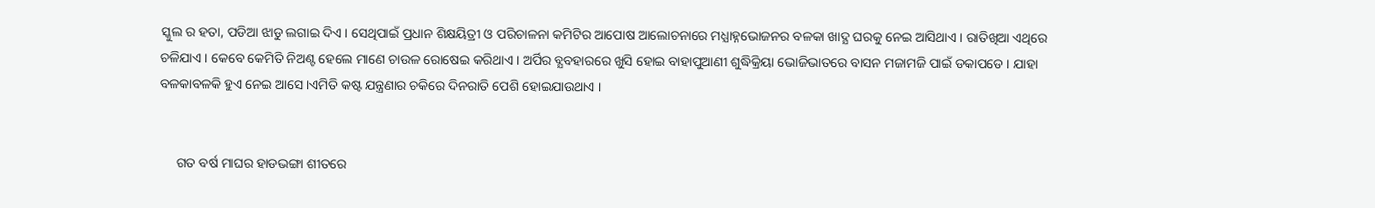ସ୍କୁଲ ର ହତା, ପଡିଆ ଝାଡୁ ଲଗାଇ ଦିଏ । ସେଥିପାଇଁ ପ୍ରଧାନ ଶିକ୍ଷୟିତ୍ରୀ ଓ ପରିଚାଳନା କମିଟିର ଆପୋଷ ଆଲୋଚନାରେ ମଧ୍ଯାହ୍ନଭୋଜନର ବଳକା ଖାଦ୍ଯ ଘରକୁ ନେଇ ଆସିଥାଏ । ରାତିଖିଆ ଏଥିରେ ଚଳିଯାଏ । କେବେ କେମିତି ନିଅଣ୍ଟ ହେଲେ ମାଣେ ଚାଉଳ ରୋଷେଇ କରିଥାଏ । ଅର୍ପିର ବ୍ଯବହାରରେ ଖୁସି ହୋଇ ବାହାପୁଆଣୀ ଶୁଦ୍ଧିକ୍ରିୟା ଭୋଜିଭାତରେ ବାସନ ମଜାମଜି ପାଇଁ ଡକାପଡେ । ଯାହା ବଳକାବଳକି ହୁଏ ନେଇ ଆସେ ।ଏମିତି କଷ୍ଟ ଯନ୍ତ୍ରଣାର ଚକିରେ ଦିନରାତି ପେଶି ହୋଇଯାଉଥାଏ ।


     ଗତ ବର୍ଷ ମାଘର ହାଡଭଙ୍ଗା ଶୀତରେ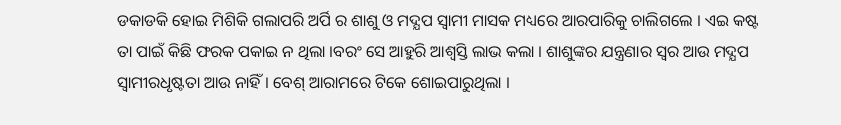ଡକାଡକି ହୋଇ ମିଶିକି ଗଲାପରି ଅର୍ପି ର ଶାଶୁ ଓ ମଦ୍ଯପ ସ୍ବାମୀ ମାସକ ମଧ୍ୟରେ ଆରପାରିକୁ ଚାଲିଗଲେ । ଏଇ କଷ୍ଟ ତା ପାଇଁ କିଛି ଫରକ ପକାଇ ନ ଥିଲା ।ବରଂ ସେ ଆହୁରି ଆଶ୍ବସ୍ତି ଲାଭ କଲା । ଶାଶୁଙ୍କର ଯନ୍ତ୍ରଣାର ସ୍ବର ଆଉ ମଦ୍ଯପ ସ୍ବାମୀରଧୃଷ୍ଟତା ଆଉ ନାହିଁ । ବେଶ୍ ଆରାମରେ ଟିକେ ଶୋଇପାରୁଥିଲା ।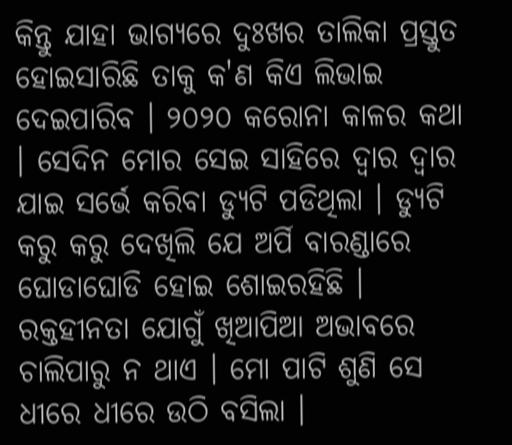କିନ୍ତୁ ଯାହା ଭାଗ୍ୟରେ ଦୁଃଖର ତାଲିକା ପ୍ରସ୍ତୁତ ହୋଇସାରିଛି ତାକୁ କ'ଣ କିଏ ଲିଭାଇ ଦେଇପାରିବ । ୨୦୨୦ କରୋନା କାଳର କଥା । ସେଦିନ ମୋର ସେଇ ସାହିରେ ଦ୍ବାର ଦ୍ବାର ଯାଇ ସର୍ଭେ କରିବା ଡ୍ଯୁଟି ପଡିଥିଲା । ଡ୍ଯୁଟି କରୁ କରୁ ଦେଖିଲି ଯେ ଅର୍ପି ବାରଣ୍ଡାରେ ଘୋଡାଘୋଡି ହୋଇ ଶୋଇରହିଛି । ରକ୍ତହୀନତା ଯୋଗୁଁ ଖିଆପିଆ ଅଭାବରେ ଚାଲିପାରୁ ନ ଥାଏ । ମୋ ପାଟି ଶୁଣି ସେ ଧୀରେ ଧୀରେ ଉଠି ବସିଲା ।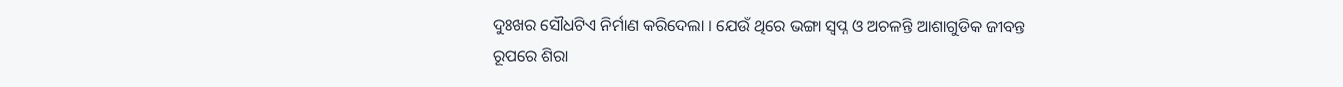ଦୁଃଖର ସୌଧଟିଏ ନିର୍ମାଣ କରିଦେଲା । ଯେଉଁ ଥିରେ ଭଙ୍ଗା ସ୍ବପ୍ନ ଓ ଅଚଳନ୍ତି ଆଶାଗୁଡିକ ଜୀବନ୍ତ ରୂପରେ ଶିରା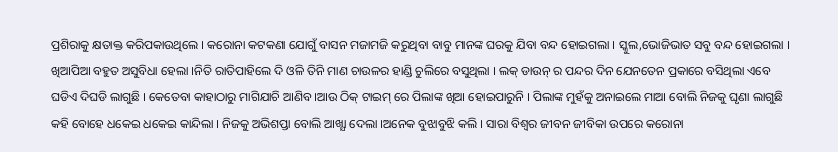ପ୍ରଶିରାକୁ କ୍ଷତାକ୍ତ କରିପକାଉଥିଲେ । କରୋନା କଟକଣା ଯୋଗୁଁ ବାସନ ମଜାମଜି କରୁଥିବା ବାବୁ ମାନଙ୍କ ଘରକୁ ଯିବା ବନ୍ଦ ହୋଇଗଲା । ସ୍କୁଲ,ଭୋଜିଭାତ ସବୁ ବନ୍ଦ ହୋଇଗଲା । ଖିଆପିଆ ବହୁତ ଅସୁବିଧା ହେଲା ।ନିତି ରାତିପାହିଲେ ଦି ଓଳି ତିନି ମାଣ ଚାଉଳର ହାଣ୍ଡି ଚୁଲିରେ ବସୁଥିଲା । ଲକ୍ ଡାଉନ୍ ର ପନ୍ଦର ଦିନ ଯେନତେନ ପ୍ରକାରେ ବସିଥିଲା ଏବେ ଘଡିଏ ଦିଘଡି ଲାଗୁଛି । କେତେବା କାହାଠାରୁ ମାଗିଯାଚି ଆଣିବ ।ଆଉ ଠିକ୍ ଟାଇମ୍‌ ରେ ପିଲାଙ୍କ ଖିଆ ହୋଇପାରୁନି । ପିଲାଙ୍କ ମୁହଁକୁ ଅନାଇଲେ ମାଆ ବୋଲି ନିଜକୁ ଘୃଣା ଲାଗୁଛି କହି ବୋହେ ଧକେଇ ଧକେଇ କାନ୍ଦିଲା । ନିଜକୁ ଅଭିଶପ୍ତା ବୋଲି ଆଖ୍ଯା ଦେଲା ।ଅନେକ ବୁଝାବୁଝି କଲି । ସାରା ବିଶ୍ବର ଜୀବନ ଜୀବିକା ଉପରେ କରୋନା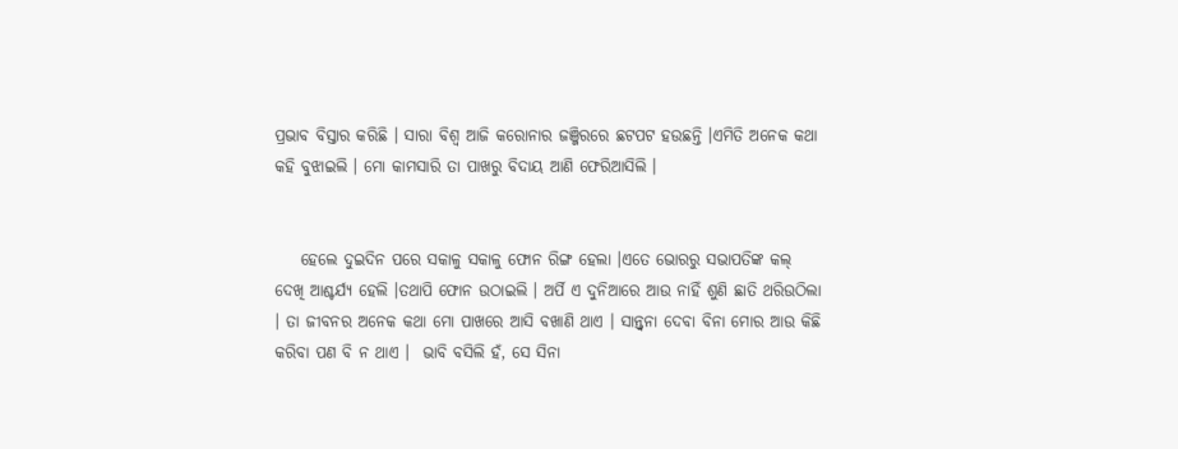ପ୍ରଭାବ ବିସ୍ତାର କରିଛି । ସାରା ବିଶ୍ବ ଆଜି କରୋନାର ଜଞ୍ଜିରରେ ଛଟପଟ ହଉଛନ୍ତି ।ଏମିତି ଅନେକ କଥା କହି ବୁଝାଇଲି । ମୋ କାମସାରି ତା ପାଖରୁ ବିଦାୟ ଆଣି ଫେରିଆସିଲି ।


    ହେଲେ ଦୁଇଦିନ ପରେ ସକାଳୁ ସକାଳୁ ଫୋନ ରିଙ୍ଗ ହେଲା ।ଏତେ ଭୋରରୁ ସଭାପତିଙ୍କ କଲ୍ ଦେଖି ଆଶ୍ଚର୍ଯ୍ୟ ହେଲି ।ତଥାପି ଫୋନ ଉଠାଇଲି । ଅର୍ପି ଏ ଦୁନିଆରେ ଆଉ ନାହିଁ ଶୁଣି ଛାତି ଥରିଉଠିଲା । ତା ଜୀବନର ଅନେକ କଥା ମୋ ପାଖରେ ଆସି ବଖାଣି ଥାଏ । ସାନ୍ତ୍ବନା ଦେବା ବିନା ମୋର ଆଉ କିଛି କରିବା ପଣ ବି ନ ଥାଏ ।  ଭାବି ବସିଲି ହଁ, ସେ ସିନା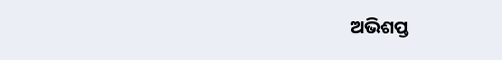ଅଭିଶପ୍ତ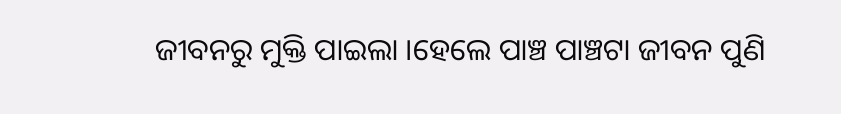ଜୀବନରୁ ମୁକ୍ତି ପାଇଲା ।ହେଲେ ପାଞ୍ଚ ପାଞ୍ଚଟା ଜୀବନ ପୁଣି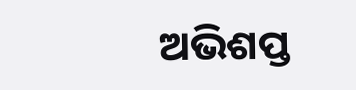ଅଭିଶପ୍ତ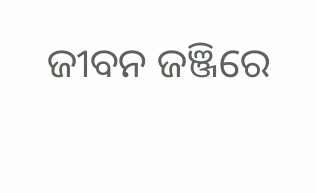ଜୀବନ ଜଞ୍ଜିରେ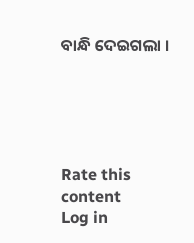ବାନ୍ଧି ଦେଇଗଲା ।





Rate this content
Log in